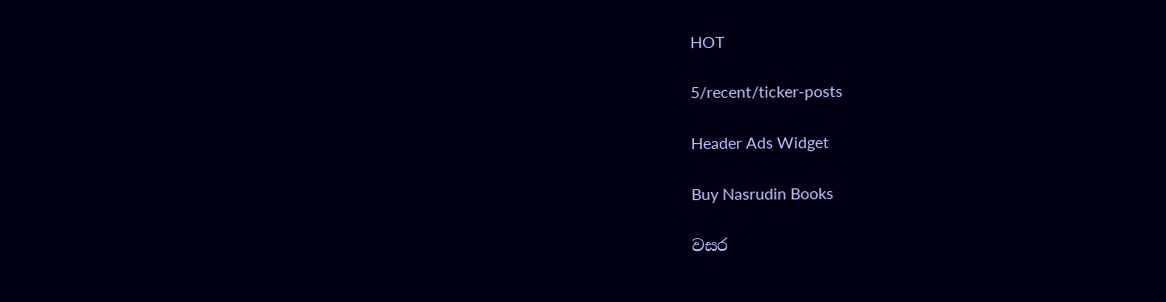HOT

5/recent/ticker-posts

Header Ads Widget

Buy Nasrudin Books

වසර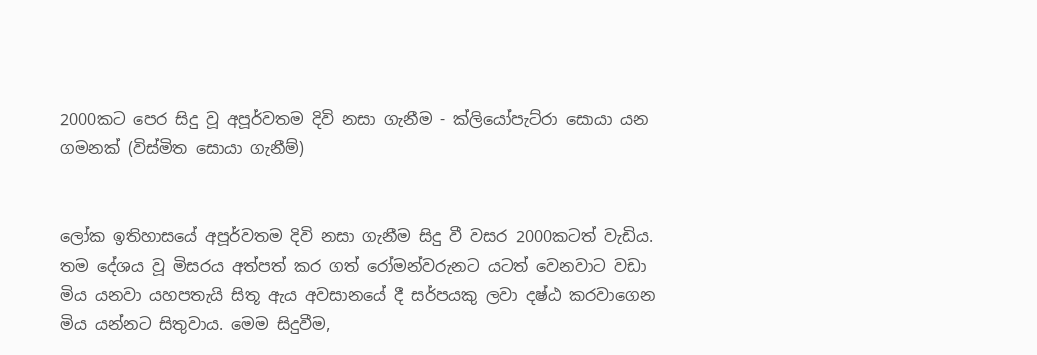2000කට පෙර සිදු වූ අපූර්වතම දිවි නසා ගැනීම - ක්ලියෝපැට්රා සොයා යන ගමනක් (විස්මිත සොයා ගැනීම්)


ලෝක ඉතිහාසයේ අපූර්වතම දිවි නසා ගැනීම සිදු වී වසර 2000කටත් වැඩිය. තම දේශය වූ මිසරය අත්පත් කර ගත් රෝමන්වරුනට යටත් වෙනවාට වඩා මිය යනවා යහපතැයි සිතූ ඇය අවසානයේ දී සර්පයකු ලවා දෂ්ඨ කරවාගෙන මිය යන්නට සිතුවාය. මෙම සිදුවීම,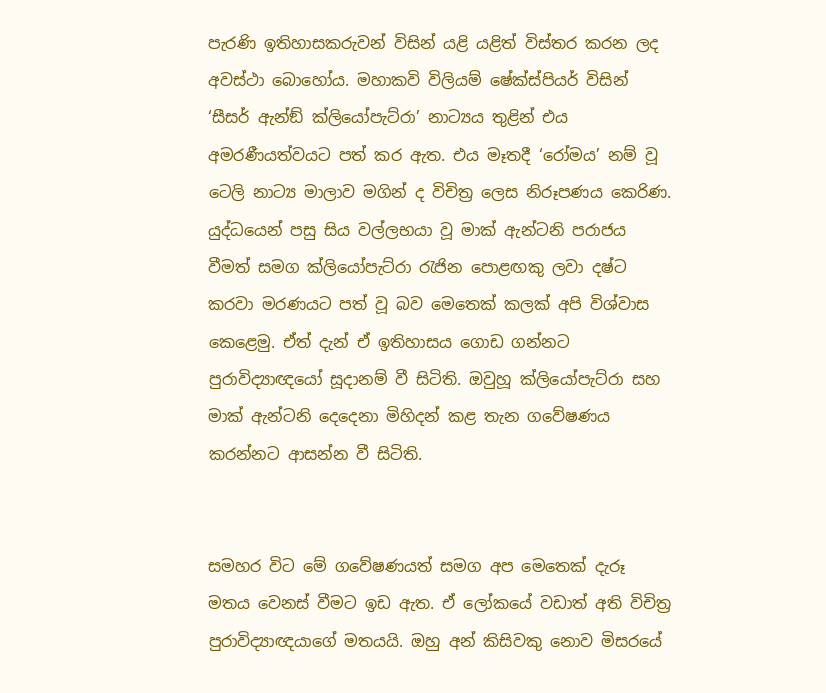පැරණි ඉතිහාසකරුවන් විසින් යළි යළිත් විස්තර කරන ලද අවස්ථා බොහෝය. මහාකවි විලියම් ෂේක්ස්පියර් විසින් ‘සීසර් ඇන්ඞ් ක්ලියෝපැට්රා’ නාට්‍යය තුළින් එය අමරණීයත්වයට පත් කර ඇත. එය මෑතදී ‘රෝමය’ නම් වූ ටෙලි නාට්‍ය මාලාව මගින් ද විචිත්‍ර ලෙස නිරූපණය කෙරිණ. යුද්ධයෙන් පසු සිය වල්ලභයා වූ මාක් ඇන්ටනි පරාජය වීමත් සමග ක්ලියෝපැට්රා රැජින පොළඟකු ලවා දෂ්ට කරවා මරණයට පත් වූ බව මෙතෙක් කලක් අපි විශ්වාස කෙළෙමු. ඒත් දැන් ඒ ඉතිහාසය ගොඩ ගන්නට පුරාවිද්‍යාඥයෝ සූදානම් වී සිටිති. ඔවුහූ ක්ලියෝපැට්රා සහ මාක් ඇන්ටනි දෙදෙනා මිහිදන් කළ තැන ගවේෂණය කරන්නට ආසන්න වී සිටිති.


සමහර විට මේ ගවේෂණයත් සමග අප මෙතෙක් දැරූ මතය වෙනස් වීමට ඉඩ ඇත. ඒ ලෝකයේ වඩාත් අති විචිත්‍ර පුරාවිද්‍යාඥයාගේ මතයයි. ඔහු අන් කිසිවකු නොව මිසරයේ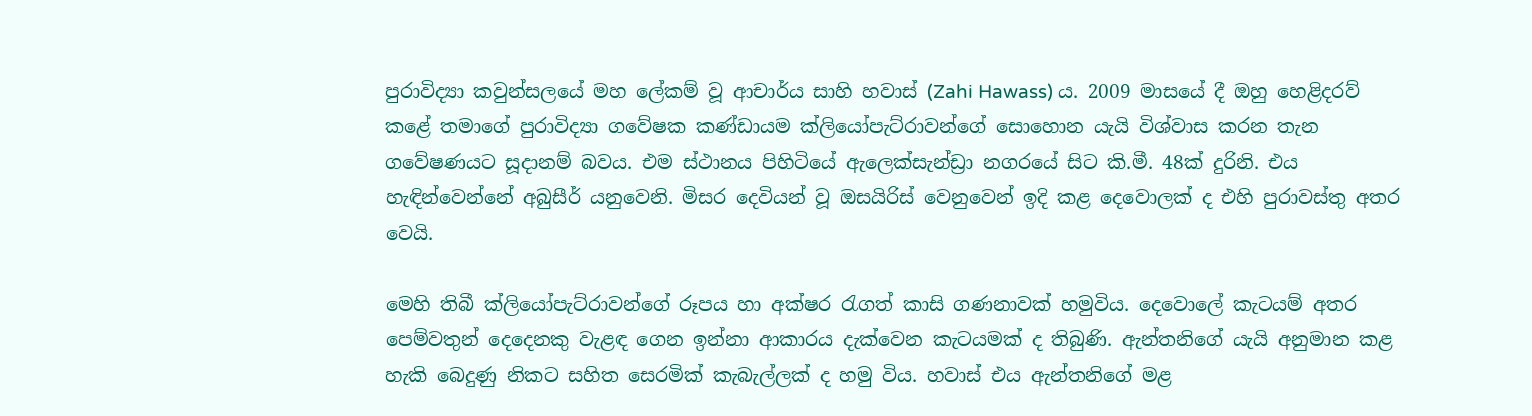පුරාවිද්‍යා කවුන්සලයේ මහ ලේකම් වූ ආචාර්ය සාහි හවාස් (Zahi Hawass) ය. 2009 මාසයේ දී ඔහු හෙළිදරව් කළේ තමාගේ පුරාවිද්‍යා ගවේෂක කණ්ඩායම ක්ලියෝපැට්රාවන්ගේ සොහොන යැයි විශ්වාස කරන තැන ගවේෂණයට සූදානම් බවය. එම ස්ථානය පිහිටියේ ඇලෙක්සැන්ඩ්‍රා නගරයේ සිට කි.මී. 48ක් දුරිනි. එය හැඳින්වෙන්නේ අබුසීර් යනුවෙනි. මිසර දෙවියන් වූ ඔසයිරිස් වෙනුවෙන් ඉදි කළ දෙවොලක් ද එහි පුරාවස්තු අතර වෙයි.

මෙහි තිබී ක්ලියෝපැට්රාවන්ගේ රූපය හා අක්ෂර රැගත් කාසි ගණනාවක් හමුවිය. දෙවොලේ කැටයම් අතර පෙම්වතුන් දෙදෙනකු වැළඳ ගෙන ඉන්නා ආකාරය දැක්වෙන කැටයමක් ද තිබුණි. ඇන්තනිගේ යැයි අනුමාන කළ හැකි බෙදුණු නිකට සහිත සෙරමික් කැබැල්ලක් ද හමු විය. හවාස් එය ඇන්තනිගේ මළ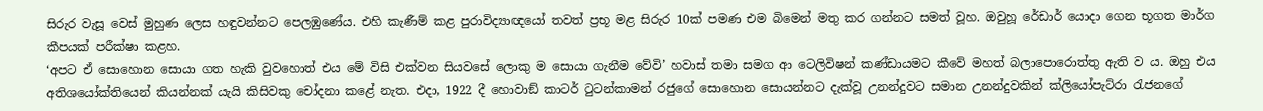සිරුර වැසූ වෙස් මුහුණ ලෙස හඳුවන්නට පෙලඹුණේය. එහි කැණීම් කළ පුරාවිද්‍යාඥයෝ තවත් ප්‍රභූ මළ සිරුර 10ක් පමණ එම බිමෙන් මතු කර ගන්නට සමත් වූහ. ඔවුහූ රේඩාර් යොදා ගෙන භූගත මාර්ග කීපයක් පරීක්ෂා කළහ.
‘අපට ඒ සොහොන සොයා ගත හැකි වුවහොත් එය මේ විසි එක්වන සියවසේ ලොකු ම සොයා ගැනීම වේවි’ හවාස් තමා සමග ආ ටෙලිවිෂන් කණ්ඩායමට කීවේ මහත් බලාපොරොත්තු ඇති ව ය. ඔහු එය අතිශයෝක්තියෙන් කියන්නක් යැයි කිසිවකු චෝදනා කළේ නැත. එදා, 1922 දී හොවාඞ් කාටර් ටුටන්කාමන් රජුගේ සොහොන සොයන්නට දැක්වූ උනන්දුවට සමාන උනන්දුවකින් ක්ලියෝපැට්රා රැජනගේ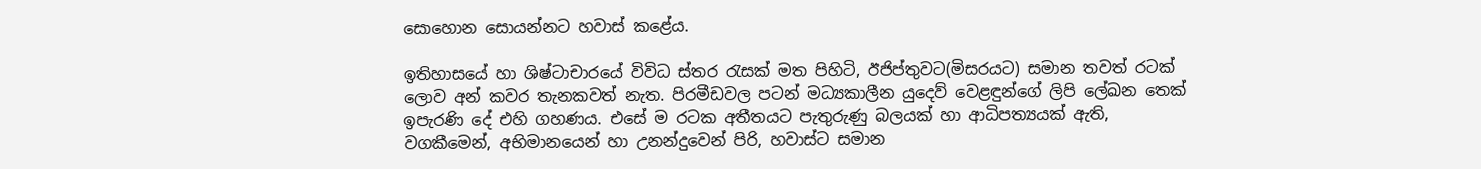සොහොන සොයන්නට හවාස් කළේය.

ඉතිහාසයේ හා ශිෂ්ටාචාරයේ විවිධ ස්තර රැසක් මත පිහිටි, ඊජිප්තුවට(මිසරයට) සමාන තවත් රටක් ලොව අන් කවර තැනකවත් නැත. පිරමීඩවල පටන් මධ්‍යකාලීන යුදෙව් වෙළඳුන්ගේ ලිපි ලේඛන තෙක් ඉපැරණි දේ එහි ගහණය. එසේ ම රටක අතීතයට පැතුරුණු බලයක් හා ආධිපත්‍යයක් ඇති, වගකීමෙන්, අභිමානයෙන් හා උනන්දුවෙන් පිරි, හවාස්ට සමාන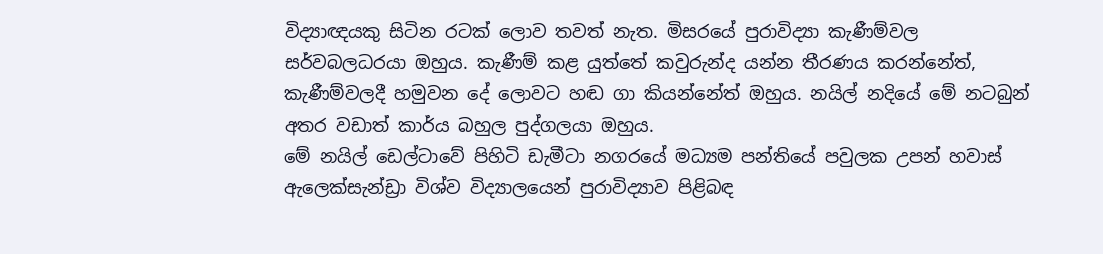විද්‍යාඥයකු සිටින රටක් ලොව තවත් නැත. මිසරයේ පුරාවිද්‍යා කැණීම්වල සර්වබලධරයා ඔහුය. කැණීම් කළ යුත්තේ කවුරුන්ද යන්න තීරණය කරන්නේත්, කැණීම්වලදී හමුවන දේ ලොවට හඬ ගා කියන්නේත් ඔහුය. නයිල් නදියේ මේ නටබුන් අතර වඩාත් කාර්ය බහුල පුද්ගලයා ඔහුය.
මේ නයිල් ඩෙල්ටාවේ පිහිටි ඩැමීටා නගරයේ මධ්‍යම පන්තියේ පවුලක උපන් හවාස් ඇලෙක්සැන්ඩ්‍රා විශ්ව විද්‍යාලයෙන් පුරාවිද්‍යාව පිළිබඳ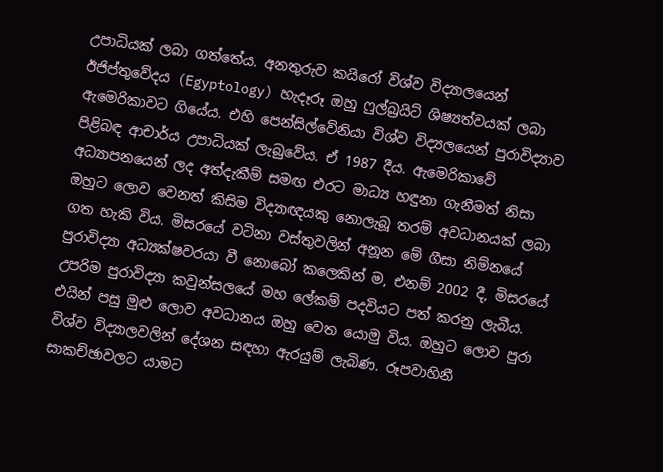උපාධියක් ලබා ගත්තේය. අනතුරුව කයිරෝ විශ්ව විද්‍යාලයෙන් ඊජිප්තුවේදය (Egyptology) හැදෑරූ ඔහු ෆුල්බ්‍රයිට් ශිෂ්‍යත්වයක් ලබා ඇමෙරිකාවට ගියේය. එහි පෙන්සිල්වේනියා විශ්ව විද්‍යලයෙන් පුරාවිද්‍යාව පිළිබඳ ආචාර්ය උපාධියක් ලැබුවේය. ඒ 1987 දීය. ඇමෙරිකාවේ අධ්‍යාපනයෙන් ලද අත්දැකීම් සමඟ එරට මාධ්‍ය හඳුනා ගැනීමත් නිසා ඔහුට ලොව වෙනත් කිසිම විද්‍යාඥයකු නොලැබූ තරම් අවධානයක් ලබා ගත හැකි විය. මිසරයේ වටිනා වස්තුවලින් අනූන මේ ගීසා නිම්නයේ පුරාවිද්‍යා අධ්‍යක්ෂවරයා වී නොබෝ කලෙකින් ම, එනම් 2002 දී, මිසරයේ උපරිම පුරාවිද්‍යා කවුන්සලයේ මහ ලේකම් පදවියට පත් කරනු ලැබීය. එයින් පසු මුළු ලොව අවධානය ඔහු වෙත යොමු විය. ඔහුට ලොව පුරා විශ්ව විද්‍යාලවලින් දේශන සඳහා ඇරයුම් ලැබිණ. රූපවාහිනී සාකච්ඡාවලට යාමට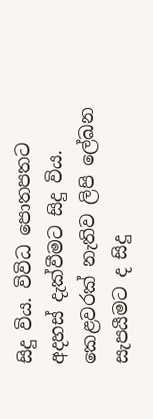සිදු විය. විවිධ පොතපතට අදහස් දැක්වීමට සිදු විය. කෙළවරක් නැතිව ලිපි ලේඛන සැපයීමට ද සිදු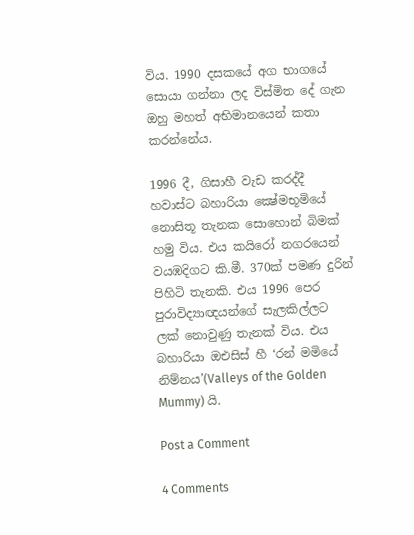විය. 1990 දසකයේ අග භාගයේ සොයා ගන්නා ලද විස්මිත දේ ගැන ඔහු මහත් අභිමානයෙන් කතා කරන්නේය.

1996 දී, ගිසාහී වැඩ කරද්දී හවාස්ට බහාරියා ක්‍ෂේමභූමියේ නොසිතූ තැනක සොහොන් බිමක් හමු විය. එය කයිරෝ නගරයෙන් වයඹදිගට කි.මී. 370ක් පමණ දුරින් පිහිටි තැනකි. එය 1996 පෙර පුරාවිද්‍යාඥයන්ගේ සැලකිල්ලට ලක් නොවුණු තැනක් විය. එය බහාරියා ඔඑසිස් හී ‘රන් මමියේ නිම්නය’(Valleys of the Golden Mummy) යි.

Post a Comment

4 Comments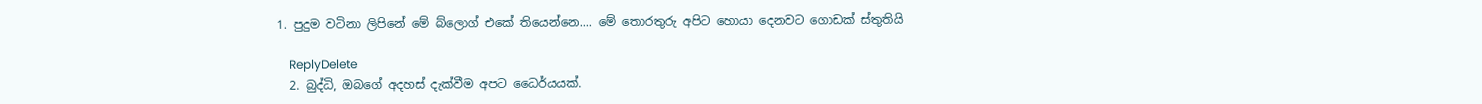1. පුදුම වටිනා ලිපිනේ මේ බ්ලොග් එකේ තියෙන්නෙ.... මේ තොරතුරු අපිට හොයා දෙනවට ගොඩක් ස්තුතියි

    ReplyDelete
  2. බුද්ධි, ඔබගේ අදහස් දැක්වීම අපට ධෛර්යයක්.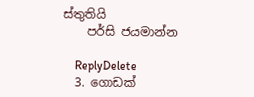ස්තුතියි
    පර්සි ජයමාන්න

    ReplyDelete
  3. ගොඩක්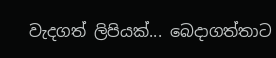වැදගත් ලිපියක්... බෙදාගත්තාට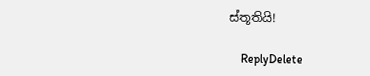ස්තූතියි!

    ReplyDelete